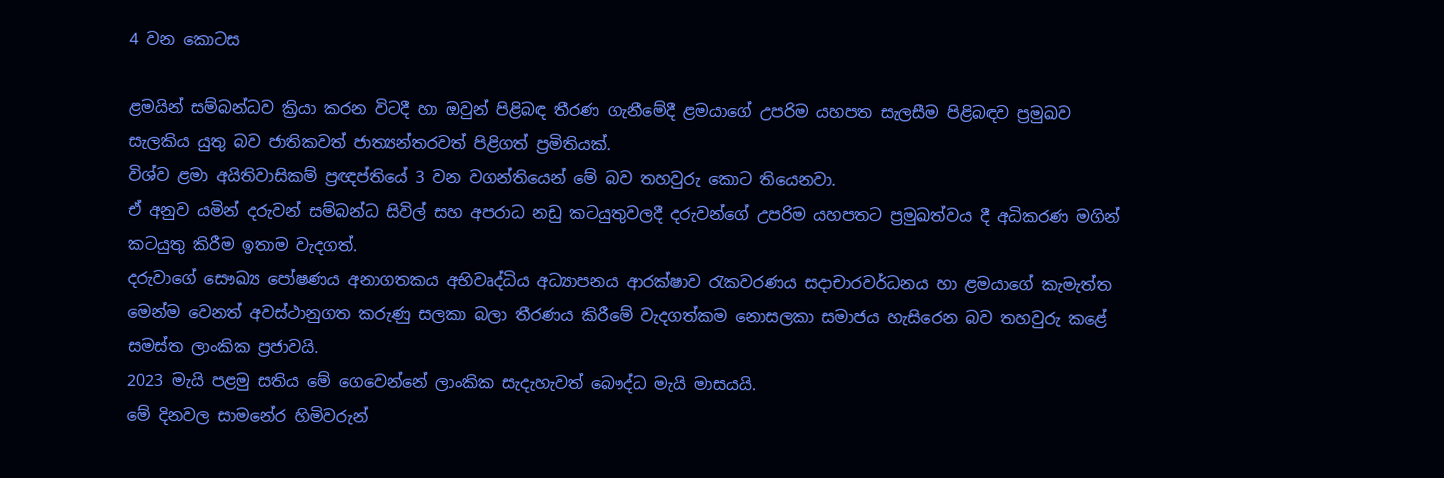4 වන කොටස

ළමයින් සම්බන්ධව ක්‍රියා කරන විටදී හා ඔවුන් පිළිබඳ තීරණ ගැනීමේදී ළමයාගේ උපරිම යහපත සැලසීම පිළිබඳව ප්‍රමුඛව සැලකිය යුතු බව ජාතිකවත් ජාත්‍යන්තරවත් පිළිගත් ප්‍රමිතියක්.
විශ්ව ළමා අයිතිවාසිකම් ප්‍රඥප්තියේ 3 වන වගන්තියෙන් මේ බව තහවුරු කොට තියෙනවා.
ඒ අනුව යමින් දරුවන් සම්බන්ධ සිවිල් සහ අපරාධ නඩු කටයුතුවලදී දරුවන්ගේ උපරිම යහපතට ප්‍රමුඛත්වය දී අධිකරණ මගින් කටයුතු කිරීම ඉතාම වැදගත්.
දරුවාගේ සෞඛ්‍ය පෝෂණය අනාගතකය අභිවෘද්ධිය අධ්‍යාපනය ආරක්ෂාව රැකවරණය සදාචාරවර්ධනය හා ළමයාගේ කැමැත්ත මෙන්ම වෙනත් අවස්ථානුගත කරුණු සලකා බලා තීරණය කිරීමේ වැදගත්කම නොසලකා සමාජය හැසිරෙන බව තහවුරු කළේ සමස්ත ලාංකික ප්‍රජාවයි.
2023 මැයි පළමු සතිය මේ ගෙවෙන්නේ ලාංකික සැදැහැවත් බෞද්ධ මැයි මාසයයි.
මේ දිනවල සාමනේර හිමිවරුන්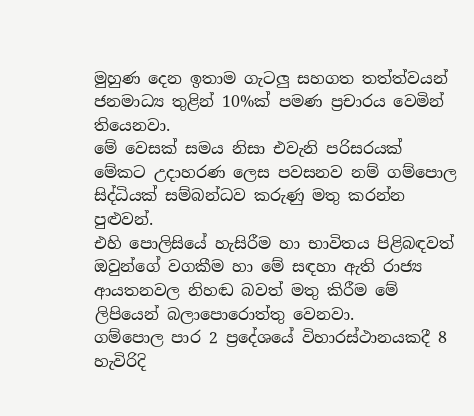මුහුණ දෙන ඉතාම ගැටලු‍ සහගත තත්ත්වයන් ජනමාධ්‍ය තුළින් 10%ක් පමණ ප්‍රචාරය වෙමින් තියෙනවා.
මේ වෙසක් සමය නිසා එවැනි පරිසරයක් මේකට උදාහරණ ලෙස පවසනව නම් ගම්පොල සිද්ධියක් සම්බන්ධව කරුණු මතු කරන්න පුළුවන්.
එහි පොලිසියේ හැසිරීම හා භාවිතය පිළිබඳවත් ඔවුන්ගේ වගකීම හා මේ සඳහා ඇති රාජ්‍ය ආයතනවල නිහඬ බවත් මතු කිරීම මේ ලිපියෙන් බලාපොරොත්තු වෙනවා.
ගම්පොල පාර 2 ප්‍රදේශයේ විහාරස්ථානයකදී 8 හැවිරිදි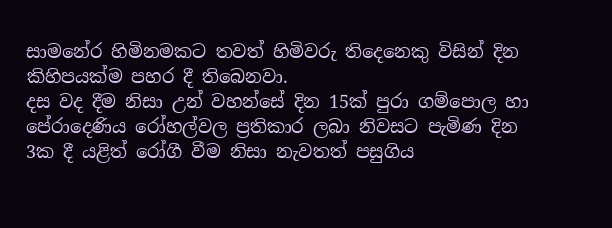සාමනේර හිමිනමකට තවත් හිමිවරු තිදෙනෙකු විසින් දින කිහිපයක්ම පහර දී තිබෙනවා.
දස වද දීම නිසා උන් වහන්සේ දින 15ක් පුරා ගම්පොල හා පේරාදෙණිය රෝහල්වල ප්‍රතිකාර ලබා නිවසට පැමිණ දින 3ක දී යළිත් රෝගී වීම නිසා නැවතත් පසුගිය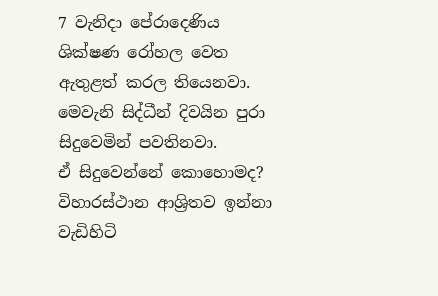7 වැනිදා පේරාදෙණිය ශික්ෂණ රෝහල වෙත ඇතුළත් කරල තියෙනවා.
මෙවැනි සිද්ධීන් දිවයින පුරා සිදුවෙමින් පවතිනවා.
ඒ සිදුවෙන්නේ කොහොමද?
විහාරස්ථාන ආශ්‍රිතව ඉන්නා වැඩිහිටි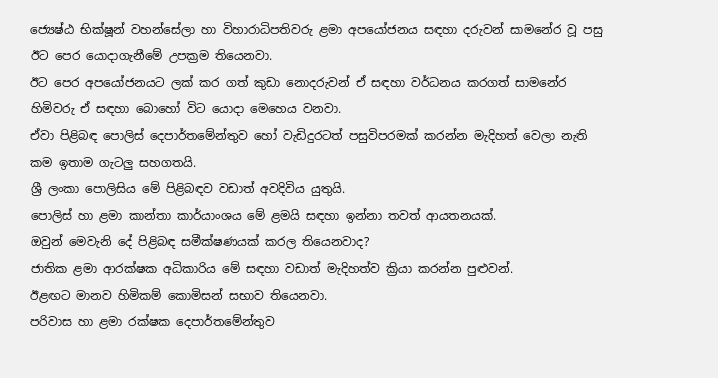ජ්‍යෙෂ්ඨ භික්ෂූන් වහන්සේලා හා විහාරාධිපතිවරු ළමා අපයෝජනය සඳහා දරුවන් සාමනේර වූ පසු ඊට පෙර යොදාගැනීමේ උපක්‍රම තියෙනවා.
ඊට පෙර අපයෝජනයට ලක් කර ගත් කුඩා නොදරුවන් ඒ සඳහා වර්ධනය කරගත් සාමනේර හිමිවරු ඒ සඳහා බොහෝ විට යොදා මෙහෙය වනවා.
ඒවා පිළිබඳ පොලිස් දෙපාර්තමේන්තුව හෝ වැඩිදුරටත් පසුවිපරමක් කරන්න මැදිහත් වෙලා නැති කම ඉතාම ගැටලු‍ සහගතයි.
ශ්‍රී ලංකා පොලිසිය මේ පිළිබඳව වඩාත් අවදිවිය යුතුයි.
පොලිස් හා ළමා කාන්තා කාර්යාංශය මේ ළමයි සඳහා ඉන්නා තවත් ආයතනයක්.
ඔවුන් මෙවැනි දේ පිළිබඳ සමීක්ෂණයක් කරල තියෙනවාද?
ජාතික ළමා ආරක්ෂක අධිකාරිය මේ සඳහා වඩාත් මැදිහත්ව ක්‍රියා කරන්න පුළුවන්.
ඊළඟට මානව හිමිකම් කොමිසන් සභාව තියෙනවා.
පරිවාස හා ළමා රක්ෂක දෙපාර්තමේන්තුව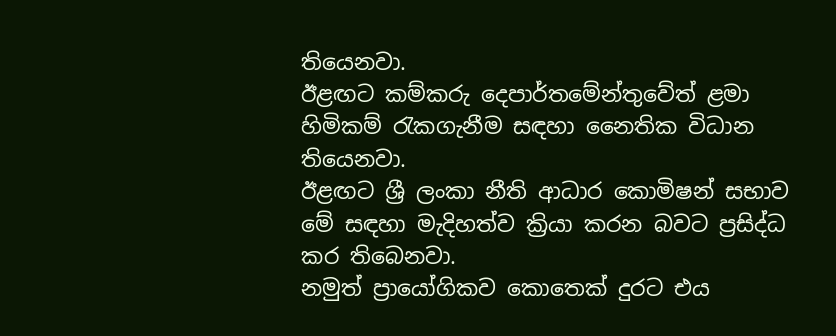තියෙනවා.
ඊළඟට කම්කරු දෙපාර්තමේන්තුවේත් ළමා හිමිකම් රැකගැනීම සඳහා නෛතික විධාන තියෙනවා.
ඊළඟට ශ්‍රී ලංකා නීති ආධාර කොමිෂන් සභාව මේ සඳහා මැදිහත්ව ක්‍රියා කරන බවට ප්‍රසිද්ධ කර තිබෙනවා.
නමුත් ප්‍රායෝගිකව කොතෙක් දුරට එය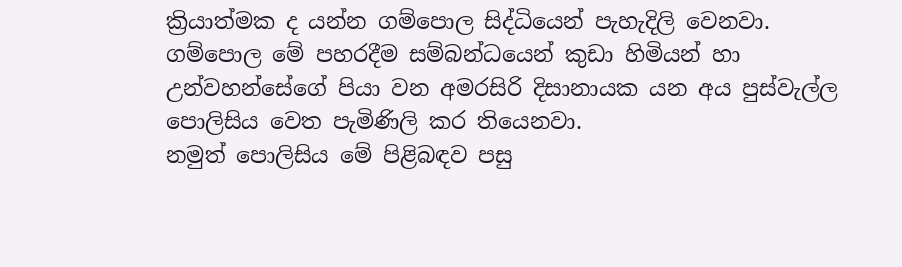ක්‍රියාත්මක ද යන්න ගම්පොල සිද්ධියෙන් පැහැදිලි වෙනවා.
ගම්පොල මේ පහරදීම සම්බන්ධයෙන් කුඩා හිමියන් හා උන්වහන්සේගේ පියා වන අමරසිරි දිසානායක යන අය පුස්වැල්ල පොලිසිය වෙත පැමිණිලි කර තියෙනවා.
නමුත් පොලිසිය මේ පිළිබඳව පසු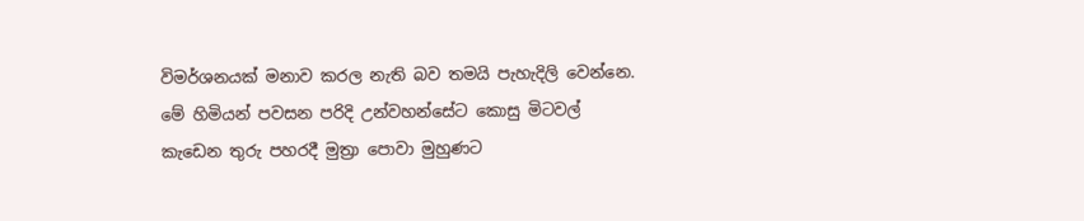විමර්ශනයක් මනාව කරල නැති බව තමයි පැහැදිලි වෙන්නෙ.
මේ හිමියන් පවසන පරිදි උන්වහන්සේට කොසු මිටවල් කැඩෙන තුරු පහරදී මුත්‍රා පොවා මුහුණට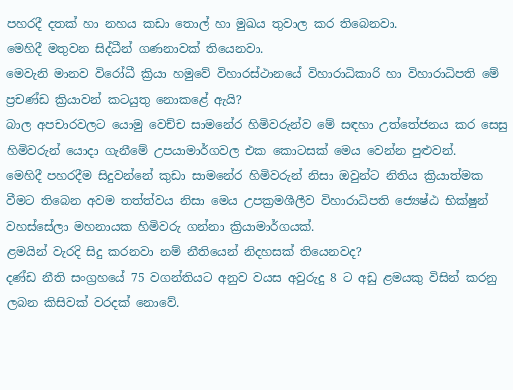පහරදී දතක් හා නහය කඩා තොල් හා මුඛය තුවාල කර තිබෙනවා.
මෙහිදී මතුවන සිද්ධීන් ගණනාවක් තියෙනවා.
මෙවැනි මානව විරෝධී ක්‍රියා හමුවේ විහාරස්ථානයේ විහාරාධිකාරි හා විහාරාධිපති මේ ප්‍රචණ්ඩ ක්‍රියාවන් කටයුතු නොකළේ ඇයි?
බාල අපචාරවලට යොමු වෙච්ච සාමනේර හිමිවරුන්ව මේ සඳහා උත්තේජනය කර සෙසු හිමිවරුන් යොදා ගැනීමේ උපයාමාර්ගවල එක කොටසක් මෙය වෙන්න පුළුවන්.
මෙහිදී පහරදීම සිදුවන්නේ කුඩා සාමනේර හිමිවරුන් නිසා ඔවුන්ට නිතිය ක්‍රියාත්මක වීමට තිබෙන අවම තත්ත්වය නිසා මෙය උපක්‍රමශීලීව විහාරාධිපති ජ්‍යෙෂ්ඨ භික්ෂුන් වහස්සේලා මහනායක හිමිවරු ගන්නා ක්‍රියාමාර්ගයක්.
ළමයින් වැරදි සිදු කරනවා නම් නීතියෙන් නිදහසක් තියෙනවද?
දණ්ඩ නීති සංග්‍රහයේ 75 වගන්තියට අනුව වයස අවුරුදු 8 ට අඩු ළමයකු විසින් කරනු ලබන කිසිවක් වරදක් නොවේ.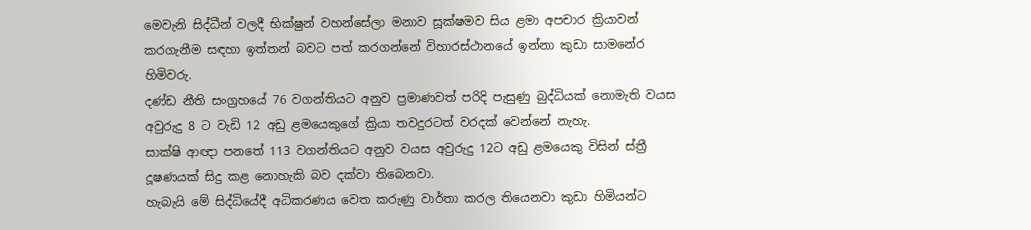මෙවැනි සිද්ධීන් වලදී භික්ෂුන් වහන්සේලා මනාව සූක්ෂමව සිය ළමා අපචාර ක්‍රියාවන් කරගැනීම සඳහා ඉත්තන් බවට පත් කරගන්නේ විහාරස්ථානයේ ඉන්නා කුඩා සාමනේර හිමිවරු.
දණ්ඩ නීති සංග්‍රහයේ 76 වගන්තියට අනුව ප්‍රමාණවත් පරිදි පැසුණු බුද්ධියක් නොමැති වයස අවුරුදු 8 ට වැඩි 12 අඩු ළමයෙකුගේ ක්‍රියා තවදුරටත් වරදක් වෙන්නේ නැහැ.
සාක්ෂි ආඥා පනතේ 113 වගන්තියට අනුව වයස අවුරුදු 12ට අඩු ළමයෙකු විසින් ස්ත්‍රී දූෂණයක් සිදු කළ නොහැකි බව දක්වා තිබෙනවා.
හැබැයි මේ සිද්ධියේදී අධිකරණය වෙත කරුණු වාර්තා කරල තියෙනවා කුඩා හිමියන්ට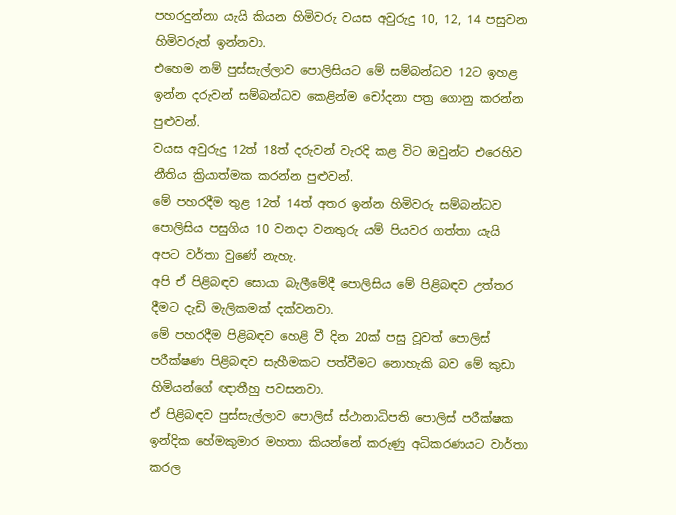පහරදුන්නා යැයි කියන හිමිවරු වයස අවුරුදු 10, 12, 14 පසුවන හිමිවරුත් ඉන්නවා.
එහෙම නම් පුස්සැල්ලාව පොලිසියට මේ සම්බන්ධව 12ට ඉහළ ඉන්න දරුවන් සම්බන්ධව කෙළින්ම චෝදනා පත්‍ර ගොනු කරන්න පුළුවන්.
වයස අවුරුදු 12ත් 18ත් දරුවන් වැරදි කළ විට ඔවුන්ට එරෙහිව නීතිය ක්‍රියාත්මක කරන්න පුළුවන්.
මේ පහරදීම තුළ 12ත් 14ත් අතර ඉන්න හිමිවරු සම්බන්ධව පොලිසිය පසුගිය 10 වනදා වනතුරු යම් පියවර ගත්තා යැයි අපට වර්තා වුණේ නැහැ.
අපි ඒ පිළිබඳව සොයා බැලීමේදී පොලිසිය මේ පිළිබඳව උත්තර දීමට දැඩි මැලිකමක් දක්වනවා.
මේ පහරදීම පිළිබඳව හෙළි වී දින 20ක් පසු වූවත් පොලිස් පරීක්ෂණ පිළිබඳව සැහීමකට පත්වීමට නොහැකි බව මේ කුඩා හිමියන්ගේ ඥාතීහු පවසනවා.
ඒ පිළිබඳව පුස්සැල්ලාව පොලිස් ස්ථානාධිපති පොලිස් පරීක්ෂක ඉන්දික හේමකුමාර මහතා කියන්නේ කරුණු අධිකරණයට වාර්තා කරල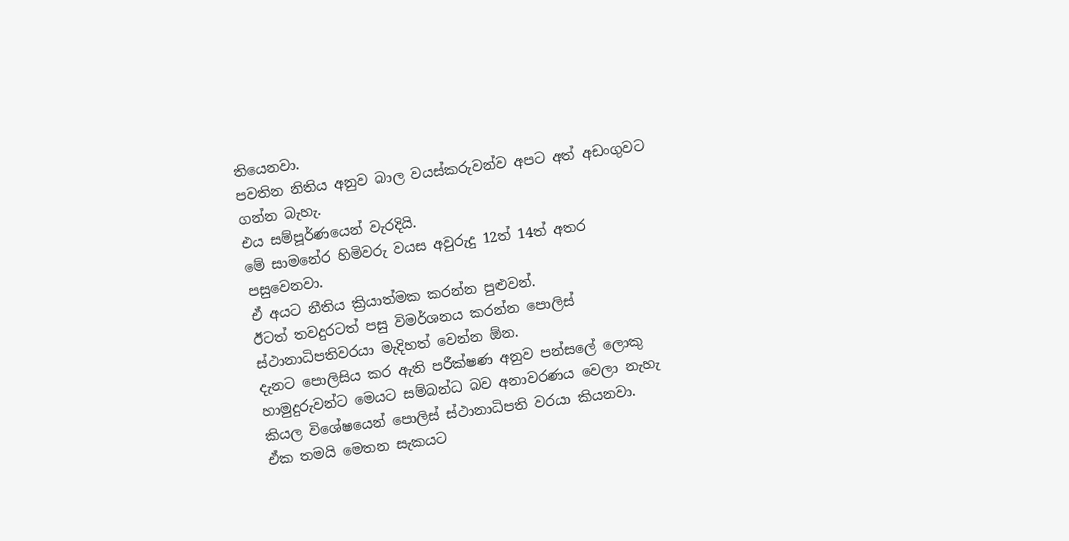තියෙනවා.
පවතින නිතිය අනුව බාල වයස්කරුවන්ව අපට අත් අඩංගුවට ගන්න බැහැ.
එය සම්පූර්ණයෙන් වැරදියි.
මේ සාමනේර හිමිවරු වයස අවුරුදු 12ත් 14ත් අතර පසුවෙනවා.
ඒ අයට නීතිය ක්‍රියාත්මක කරන්න පුළුවන්.
ඊටත් තවදුරටත් පසු විමර්ශනය කරන්න පොලිස් ස්ථානාධිපතිවරයා මැදිහත් වෙන්න ඕන.
දැනට පොලිසිය කර ඇති පරීක්ෂණ අනුව පන්සලේ ලොකු හාමුදුරුවන්ට මෙයට සම්බන්ධ බව අනාවරණය වෙලා නැහැ කියල විශේෂයෙන් පොලිස් ස්ථානාධිපති වරයා කියනවා.
ඒක තමයි මෙතන සැකයට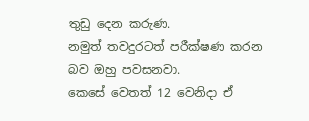තුඩු දෙන කරුණ.
නමුත් තවදුරටත් පරීක්ෂණ කරන බව ඔහු පවසනවා.
කෙසේ වෙතත් 12 වෙනිදා ඒ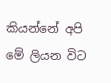කියන්නේ අපි මේ ලියන විට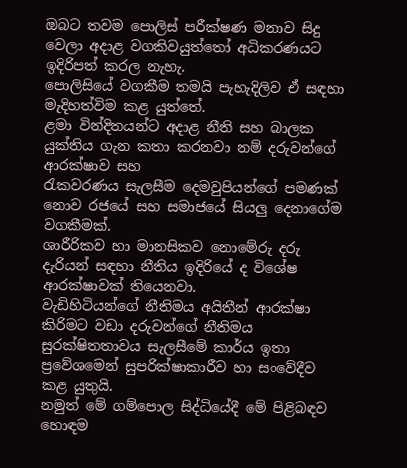ඔබට තවම පොලිස් පරීක්ෂණ මනාව සිදු වෙලා අදාළ වගකිවයුත්තෝ අධිකරණයට ඉදිරිපත් කරල නැහැ.
පොලිසියේ වගකීම තමයි පැහැදිලිව ඒ සඳහා මැදිහත්විම කළ යුත්තේ.
ළමා වින්දිතයන්ට අදාළ නීති සහ බාලක යුක්තිය ගැන කතා කරනවා නම් දරුවන්ගේ ආරක්ෂාව සහ
රැකවරණය සැලසීම දෙමවුපියන්ගේ පමණක් නොව රජයේ සහ සමාජයේ සියලු‍ දෙනාගේම වගකීමක්.
ශාරීරිකව හා මානසිකව නොමේරු දරු දැරියන් සඳහා නීතිය ඉදිරියේ ද විශේෂ ආරක්ෂාවක් තියෙනවා.
වැඩිහිටියන්ගේ නීතිමය අයිතීන් ආරක්ෂා කිරිමට වඩා දරුවන්ගේ නීතිමය සුරක්ෂිතතාවය සැලසීමේ කාර්ය ඉතා ප්‍රවේශමෙන් සුපරික්ෂාකාරීව හා සංවේදීව කළ යුතුයි.
නමුත් මේ ගම්පොල සිද්ධියේදී මේ පිළිබඳව හොඳම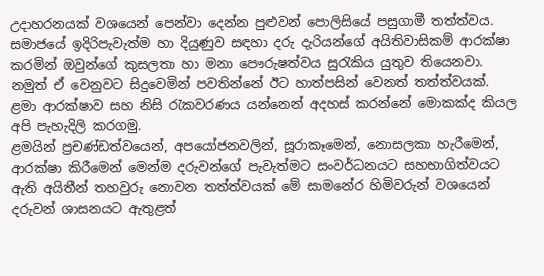උදාහරනයක් වශයෙන් පෙන්වා දෙන්න පුළුවන් පොලිසියේ පසුගාමී තත්ත්වය.
සමාජයේ ඉදිරිපැවැත්ම හා දියුණුව සඳහා දරු දැරියන්ගේ අයිතිවාසිකම් ආරක්ෂා කරමින් ඔවුන්ගේ කුසලතා හා මනා පෞරුෂත්වය සුරැකිය යුතුව තියෙනවා.
නමුත් ඒ වෙනුවට සිදුවෙමින් පවතින්නේ ඊට හාත්පසින් වෙනත් තත්ත්වයක්.
ළමා ආරක්ෂාව සහ නිසි රැකවරණය යන්නෙන් අදහස් කරන්නේ මොකක්ද කියල අපි පැහැදිලි කරගමු.
ළමයින් ප්‍රචණ්ඩත්වයෙන්, අපයෝජනවලින්, සූරාකෑමෙන්, නොසලකා හැරීමෙන්, ආරක්ෂා කිරීමෙන් මෙන්ම දරුවන්ගේ පැවැත්මට සංවර්ධනයට සහභාගිත්වයට ඇති අයිතීන් තහවුරු නොවන තත්ත්වයක් මේ සාමනේර හිමිවරුන් වශයෙන් දරුවන් ශාසනයට ඇතුළත්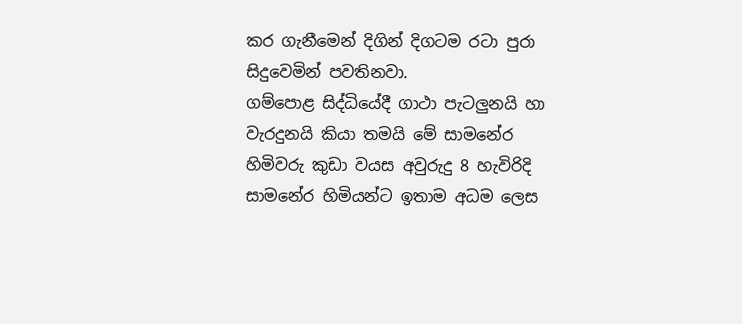කර ගැනීමෙන් දිගින් දිගටම රටා පුරා සිදුවෙමින් පවතිනවා.
ගම්පොළ සිද්ධියේදී ගාථා පැටලු‍නයි හා වැරදුනයි කියා තමයි මේ සාමනේර හිමිවරු කුඩා වයස අවුරුදු 8 හැවිරිදි සාමනේර හිමියන්ට ඉතාම අධම ලෙස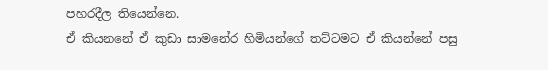පහරදීල තියෙන්නෙ.
ඒ කියනනේ ඒ කුඩා සාමනේර හිමියන්ගේ තට්ටමට ඒ කියන්නේ පසු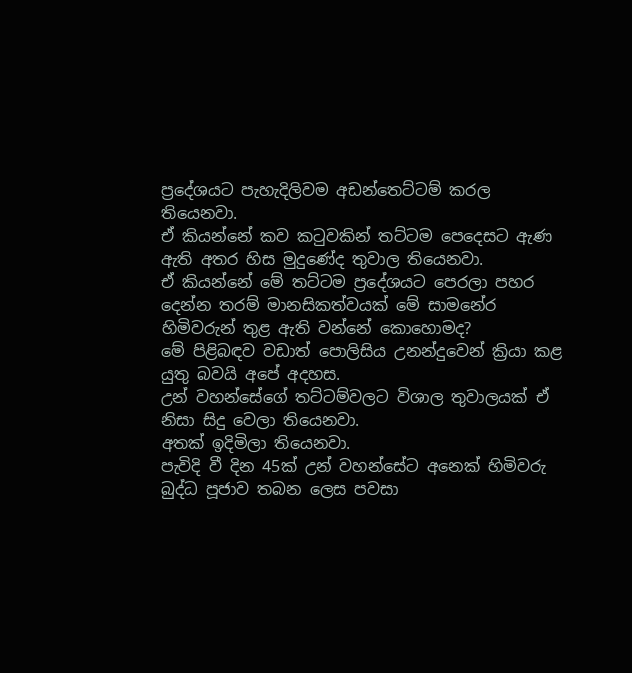ප්‍රදේශයට පැහැදිලිවම අඩන්තෙට්ටම් කරල තියෙනවා.
ඒ කියන්නේ කව කටුවකින් තට්ටම පෙදෙසට ඇණ ඇති අතර හිස මුදුණේද තුවාල තියෙනවා.
ඒ කියන්නේ මේ තට්ටම ප්‍රදේශයට පෙරලා පහර දෙන්න තරම් මානසිකත්වයක් මේ සාමනේර හිමිවරුන් තුළ ඇති වන්නේ කොහොමද?
මේ පිළිබඳව වඩාත් පොලිසිය උනන්දුවෙන් ක්‍රියා කළ යුතු බවයි අපේ අදහස.
උන් වහන්සේගේ තට්ටම්වලට විශාල තුවාලයක් ඒ නිසා සිදු වෙලා තියෙනවා.
අතක් ඉදිමිලා තියෙනවා.
පැවිදි වී දින 45ක් උන් වහන්සේට අනෙක් හිමිවරු බුද්ධ පූජාව තබන ලෙස පවසා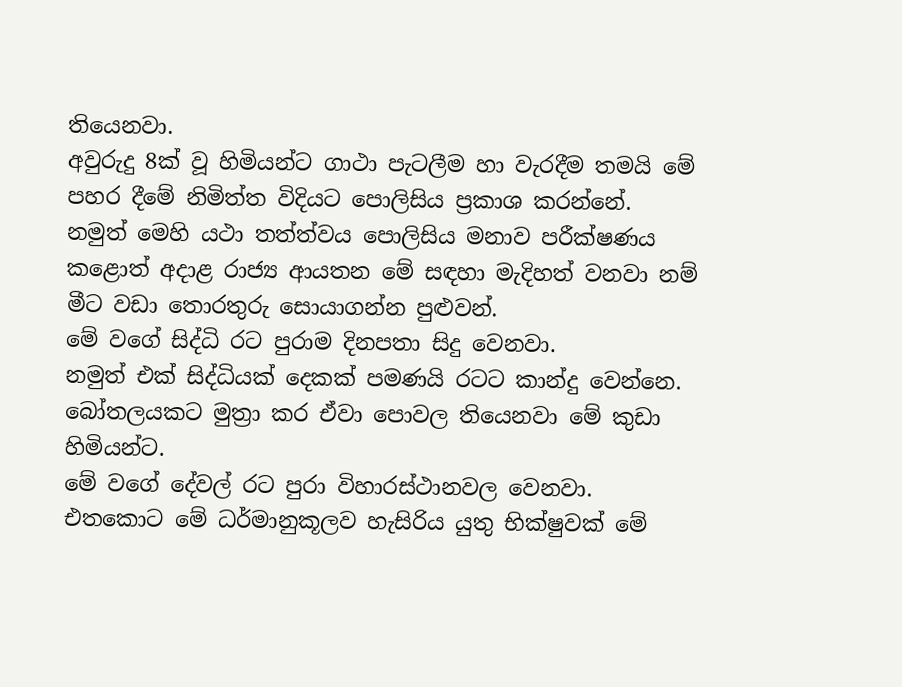තියෙනවා.
අවුරුදු 8ක් වූ හිමියන්ට ගාථා පැටලීම හා වැරදීම තමයි මේ පහර දීමේ නිමිත්ත විදියට පොලිසිය ප්‍රකාශ කරන්නේ.
නමුත් මෙහි යථා තත්ත්වය පොලිසිය මනාව පරීක්ෂණය කළොත් අදාළ රාජ්‍ය ආයතන මේ සඳහා මැදිහත් වනවා නම් මීට වඩා තොරතුරු සොයාගන්න පුළුවන්.
මේ වගේ සිද්ධි රට පුරාම දිනපතා සිදු වෙනවා.
නමුත් එක් සිද්ධියක් දෙකක් පමණයි රටට කාන්දු වෙන්නෙ.
බෝතලයකට මුත්‍රා කර ඒවා පොවල තියෙනවා මේ කුඩා හිමියන්ට.
මේ වගේ දේවල් රට පුරා විහාරස්ථානවල වෙනවා.
එතකොට මේ ධර්මානුකූලව හැසිරිය යුතු භික්ෂුවක් මේ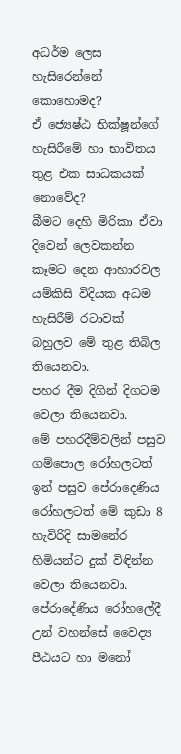අධර්ම ලෙස හැසිරෙන්නේ කොහොමද?
ඒ ජ්‍යෙෂ්ඨ භික්ෂූන්ගේ හැසිරීමේ හා භාවිතය තුළ එක සාධකයක් නොවේද?
බීමට දෙහි මිරිකා ඒවා දිවෙන් ලෙවකන්න කෑමට දෙන ආහාරවල යම්කිසි විදියක අධම හැසිරීම් රටාවක් බහුලව මේ තුළ තිබිල තියෙනවා.
පහර දීම දිගින් දිගටම වෙලා තියෙනවා.
මේ පහරදීම්වලින් පසුව ගම්පොල රෝහලටත් ඉන් පසුව පේරාදෙණිය රෝහලටත් මේ කුඩා 8 හැවිරිදි සාමනේර හිමියන්ට දුක් විඳින්න වෙලා තියෙනවා.
පේරාදේණිය රෝහලේදී උන් වහන්සේ වෛද්‍ය පීඨයට හා මනෝ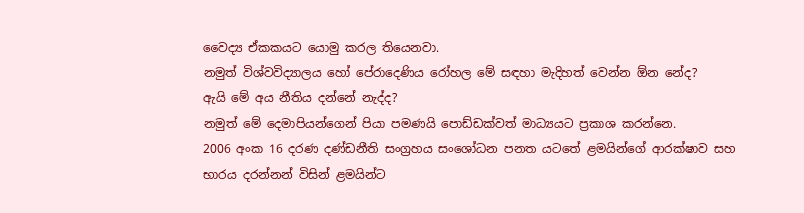වෛද්‍ය ඒකකයට යොමු කරල තියෙනවා.
නමුත් විශ්වවිද්‍යාලය හෝ පේරාදෙණිය රෝහල මේ සඳහා මැදිහත් වෙන්න ඕන නේද?
ඇයි මේ අය නීතිය දන්නේ නැද්ද?
නමුත් මේ දෙමාපියන්ගෙන් පියා පමණයි පොඩ්ඩක්වත් මාධ්‍යයට ප්‍රකාශ කරන්නෙ.
2006 අංක 16 දරණ දණ්ඩනීති සංග්‍රහය සංශෝධන පනත යටතේ ළමයින්ගේ ආරක්ෂාව සහ භාරය දරන්නන් විසින් ළමයින්ට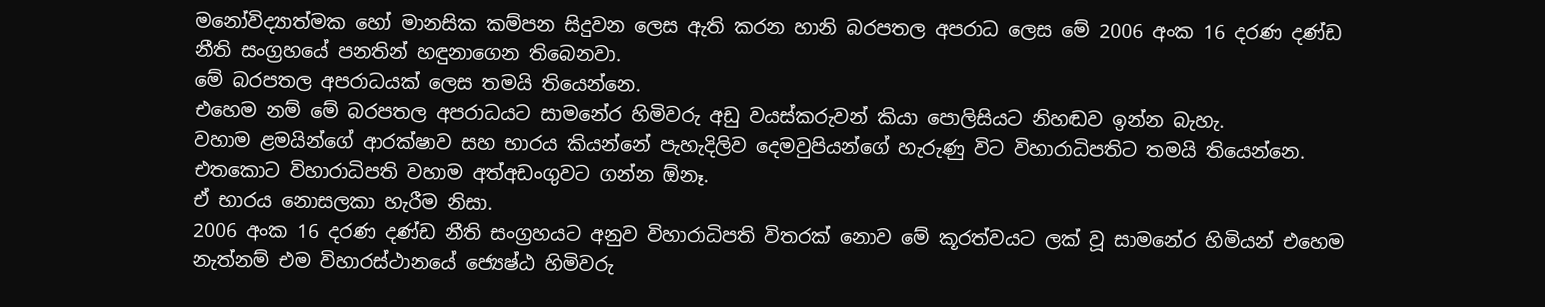මනෝවිද්‍යාත්මක හෝ මානසික කම්පන සිදුවන ලෙස ඇති කරන හානි බරපතල අපරාධ ලෙස මේ 2006 අංක 16 දරණ දණ්ඩ නීති සංග්‍රහයේ පනතින් හඳුනාගෙන තිබෙනවා.
මේ බරපතල අපරාධයක් ලෙස තමයි තියෙන්නෙ.
එහෙම නම් මේ බරපතල අපරාධයට සාමනේර හිමිවරු අඩු වයස්කරුවන් කියා පොලිසියට නිහඬව ඉන්න බැහැ.
වහාම ළමයින්ගේ ආරක්ෂාව සහ භාරය කියන්නේ පැහැදිලිව දෙමවුපියන්ගේ හැරුණු විට විහාරාධිපතිට තමයි තියෙන්නෙ.
එතකොට විහාරාධිපති වහාම අත්අඩංගුවට ගන්න ඕනෑ.
ඒ භාරය නොසලකා හැරීම නිසා.
2006 අංක 16 දරණ දණ්ඩ නීති සංග්‍රහයට අනුව විහාරාධිපති විතරක් නොව මේ කූරත්වයට ලක් වූ සාමනේර හිමියන් එහෙම නැත්නම් එම විහාරස්ථානයේ ජ්‍යෙෂ්ඨ හිමිවරු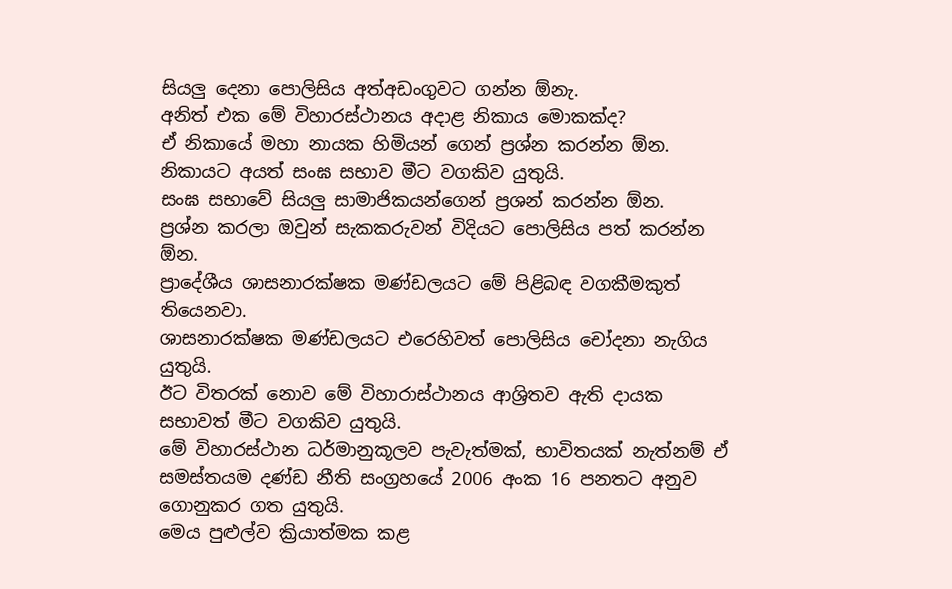සියලු‍ දෙනා පොලිසිය අත්අඩංගුවට ගන්න ඕනැ.
අනිත් එක මේ විහාරස්ථානය අදාළ නිකාය මොකක්ද?
ඒ නිකායේ මහා නායක හිමියන් ගෙන් ප්‍රශ්න කරන්න ඕන.
නිකායට අයත් සංඝ සභාව මීට වගකිව යුතුයි.
සංඝ සභාවේ සියලු‍ සාමාජිකයන්ගෙන් ප්‍රශන් කරන්න ඕන.
ප්‍රශ්න කරලා ඔවුන් සැකකරුවන් විදියට පොලිසිය පත් කරන්න ඕන.
ප්‍රාදේශීය ශාසනාරක්ෂක මණ්ඩලයට මේ පිළිබඳ වගකීමකුත් තියෙනවා.
ශාසනාරක්ෂක මණ්ඩලයට එරෙහිවත් පොලිසිය චෝදනා නැගිය යුතුයි.
ඊට විතරක් නොව මේ විහාරාස්ථානය ආශ්‍රිතව ඇති දායක සභාවත් මීට වගකිව යුතුයි.
මේ විහාරස්ථාන ධර්මානුකූලව පැවැත්මක්, භාවිතයක් නැත්නම් ඒ සමස්තයම දණ්ඩ නීති සංග්‍රහයේ 2006 අංක 16 පනතට අනුව ගොනුකර ගත යුතුයි.
මෙය පුළුල්ව ක්‍රියාත්මක කළ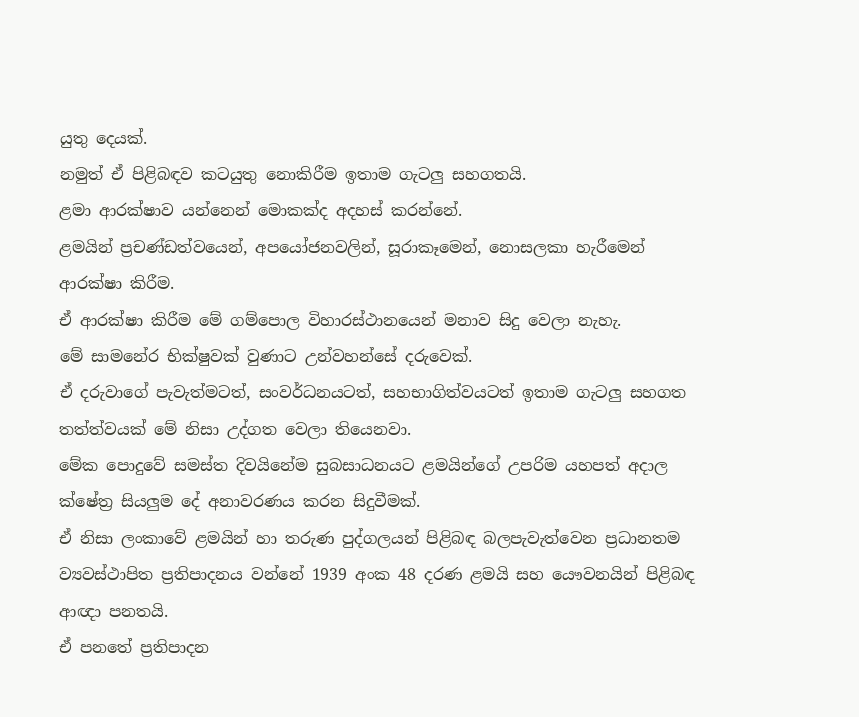යුතු දෙයක්.
නමුත් ඒ පිළිබඳව කටයුතු නොකිරීම ඉතාම ගැටලු‍ සහගතයි.
ළමා ආරක්ෂාව යන්නෙන් මොකක්ද අදහස් කරන්නේ.
ළමයින් ප්‍රචණ්ඩත්වයෙන්, අපයෝජනවලින්, සූරාකෑමෙන්, නොසලකා හැරීමෙන් ආරක්ෂා කිරීම.
ඒ ආරක්ෂා කිරීම මේ ගම්පොල විහාරස්ථානයෙන් මනාව සිදු වෙලා නැහැ.
මේ සාමනේර භික්ෂුවක් වුණාට උන්වහන්සේ දරුවෙක්.
ඒ දරුවාගේ පැවැත්මටත්, සංවර්ධනයටත්, සහභාගිත්වයටත් ඉතාම ගැටලු‍ සහගත තත්ත්වයක් මේ නිසා උද්ගත වෙලා තියෙනවා.
මේක පොදුවේ සමස්ත දිවයිනේම සුබසාධනයට ළමයින්ගේ උපරිම යහපත් අදාල ක්ෂේත්‍ර සියලු‍ම දේ අනාවරණය කරන සිදුවීමක්.
ඒ නිසා ලංකාවේ ළමයින් හා තරුණ පුද්ගලයන් පිළිබඳ බලපැවැත්වෙන ප්‍රධානතම ව්‍යවස්ථාපිත ප්‍රතිපාදනය වන්නේ 1939 අංක 48 දරණ ළමයි සහ යෞවනයින් පිළිබඳ ආඥා පනතයි.
ඒ පනතේ ප්‍රතිපාදන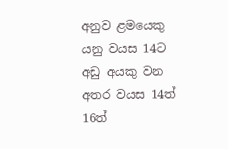අනුව ළමයෙකු යනු වයස 14ට අඩු අයකු වන අතර වයස 14ත් 16ත්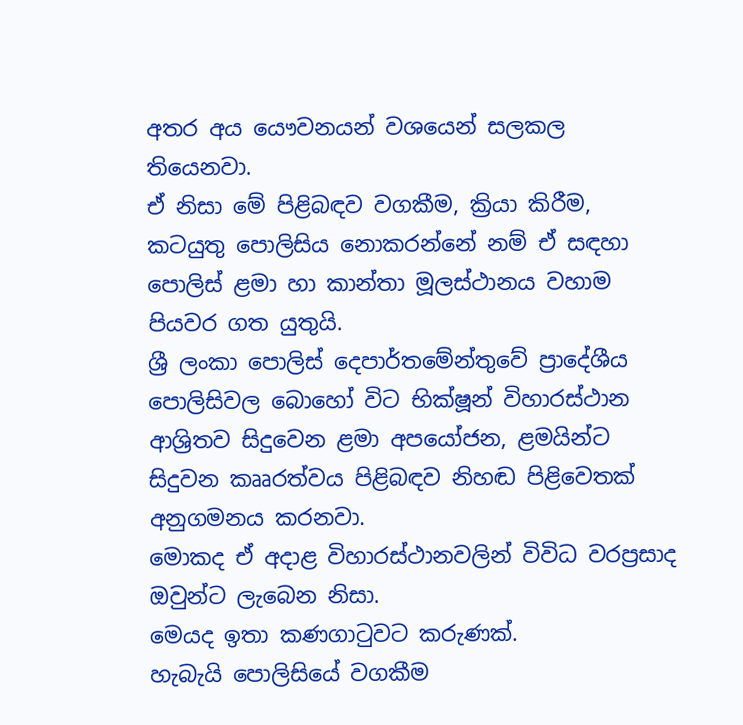අතර අය යෞවනයන් වශයෙන් සලකල තියෙනවා.
ඒ නිසා මේ පිළිබඳව වගකීම, ක්‍රියා කිරීම, කටයුතු පොලිසිය නොකරන්නේ නම් ඒ සඳහා පොලිස් ළමා හා කාන්තා මූලස්ථානය වහාම පියවර ගත යුතුයි.
ශ්‍රී ලංකා පොලිස් දෙපාර්තමේන්තුවේ ප්‍රාදේශීය පොලිසිවල බොහෝ විට භික්ෂූන් විහාරස්ථාන ආශ්‍රිතව සිදුවෙන ළමා අපයෝජන, ළමයින්ට සිදුවන කෲරත්වය පිළිබඳව නිහඬ පිළිවෙතක් අනුගමනය කරනවා.
මොකද ඒ අදාළ විහාරස්ථානවලින් විවිධ වරප්‍රසාද ඔවුන්ට ලැබෙන නිසා.
මෙයද ඉතා කණගාටුවට කරුණක්.
හැබැයි පොලිසියේ වගකීම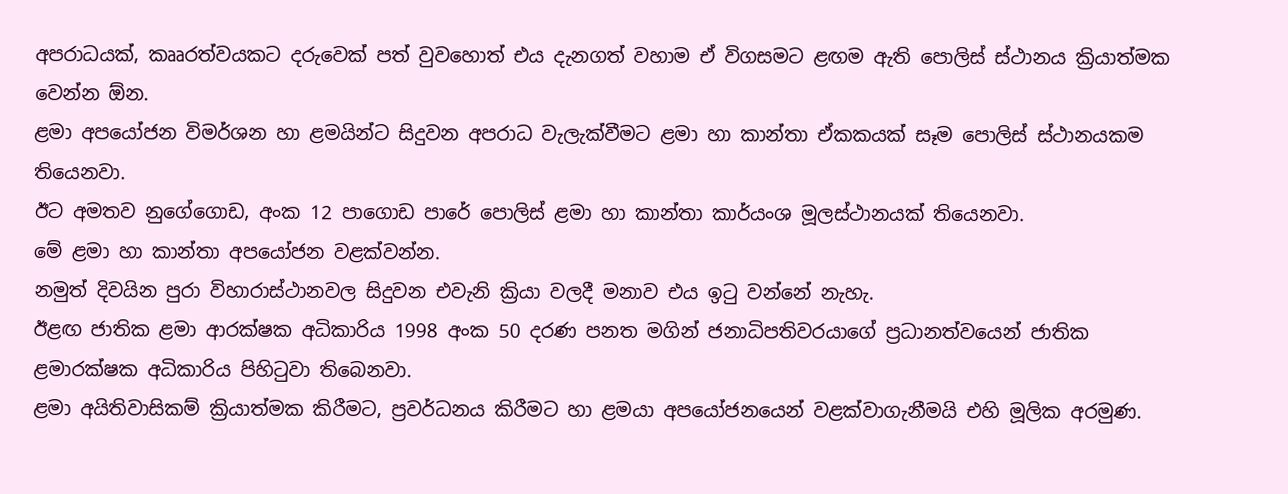අපරාධයක්, කෲරත්වයකට දරුවෙක් පත් වුවහොත් එය දැනගත් වහාම ඒ විගසමට ළඟම ඇති පොලිස් ස්ථානය ක්‍රියාත්මක වෙන්න ඕන.
ළමා අපයෝජන විමර්ශන හා ළමයින්ට සිදුවන අපරාධ වැලැක්වීමට ළමා හා කාන්තා ඒකකයක් සෑම පොලිස් ස්ථානයකම තියෙනවා.
ඊට අමතව නුගේගොඩ, අංක 12 පාගොඩ පාරේ පොලිස් ළමා හා කාන්තා කාර්යංශ මූලස්ථානයක් තියෙනවා.
මේ ළමා හා කාන්තා අපයෝජන වළක්වන්න.
නමුත් දිවයින පුරා විහාරාස්ථානවල සිදුවන එවැනි ක්‍රියා වලදී මනාව එය ඉටු වන්නේ නැහැ.
ඊළඟ ජාතික ළමා ආරක්ෂක අධිකාරිය 1998 අංක 50 දරණ පනත මගින් ජනාධිපතිවරයාගේ ප්‍රධානත්වයෙන් ජාතික ළමාරක්ෂක අධිකාරිය පිහිටුවා තිබෙනවා.
ළමා අයිතිවාසිකම් ක්‍රියාත්මක කිරීමට, ප්‍රවර්ධනය කිරීමට හා ළමයා අපයෝජනයෙන් වළක්වාගැනීමයි එහි මූලික අරමුණ.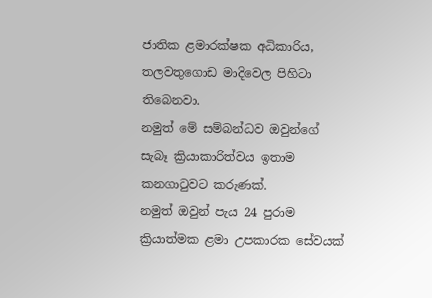ජාතික ළමාරක්ෂක අධිකාරිය, තලවතුගොඩ මාදිවෙල පිහිටා තිබෙනවා.
නමුත් මේ සම්බන්ධව ඔවුන්ගේ සැබෑ ක්‍රියාකාරිත්වය ඉතාම කනගාටුවට කරුණක්.
නමුත් ඔවුන් පැය 24 පුරාම ක්‍රියාත්මක ළමා උපකාරක සේවයක්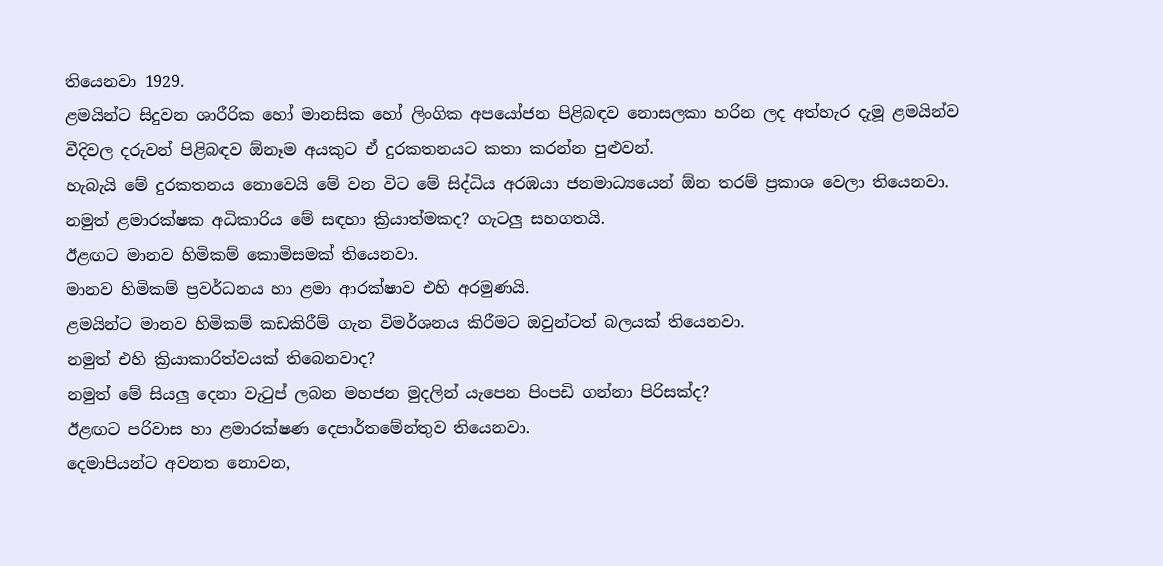තියෙනවා 1929.
ළමයින්ට සිදුවන ශාරීරික හෝ මානසික හෝ ලිංගික අපයෝජන පිළිබඳව නොසලකා හරින ලද අත්හැර දැමූ ළමයින්ව වීදිවල දරුවන් පිළිබඳව ඕනෑම අයකුට ඒ දුරකතනයට කතා කරන්න පුළුවන්.
හැබැයි මේ දුරකතනය නොවෙයි මේ වන විට මේ සිද්ධිය අරඹයා ජනමාධ්‍යයෙන් ඕන තරම් ප්‍රකාශ වෙලා තියෙනවා.
නමුත් ළමාරක්ෂක අධිකාරිය මේ සඳහා ක්‍රියාත්මකද? ගැටලු සහගතයි.
ඊළඟට මානව හිමිකම් කොමිසමක් තියෙනවා.
මානව හිමිකම් ප්‍රවර්ධනය හා ළමා ආරක්ෂාව එහි අරමුණයි.
ළමයින්ට මානව හිමිකම් කඩකිරීම් ගැන විමර්ශනය කිරීමට ඔවුන්ටත් බලයක් තියෙනවා.
නමුත් එහි ක්‍රියාකාරිත්වයක් තිබෙනවාද?
නමුත් මේ සියලු දෙනා වැටුප් ලබන මහජන මුදලින් යැපෙන පිංපඩි ගන්නා පිරිසක්ද?
ඊළඟට පරිවාස හා ළමාරක්ෂණ දෙපාර්තමේන්තුව තියෙනවා.
දෙමාපියන්ට අවනත නොවන,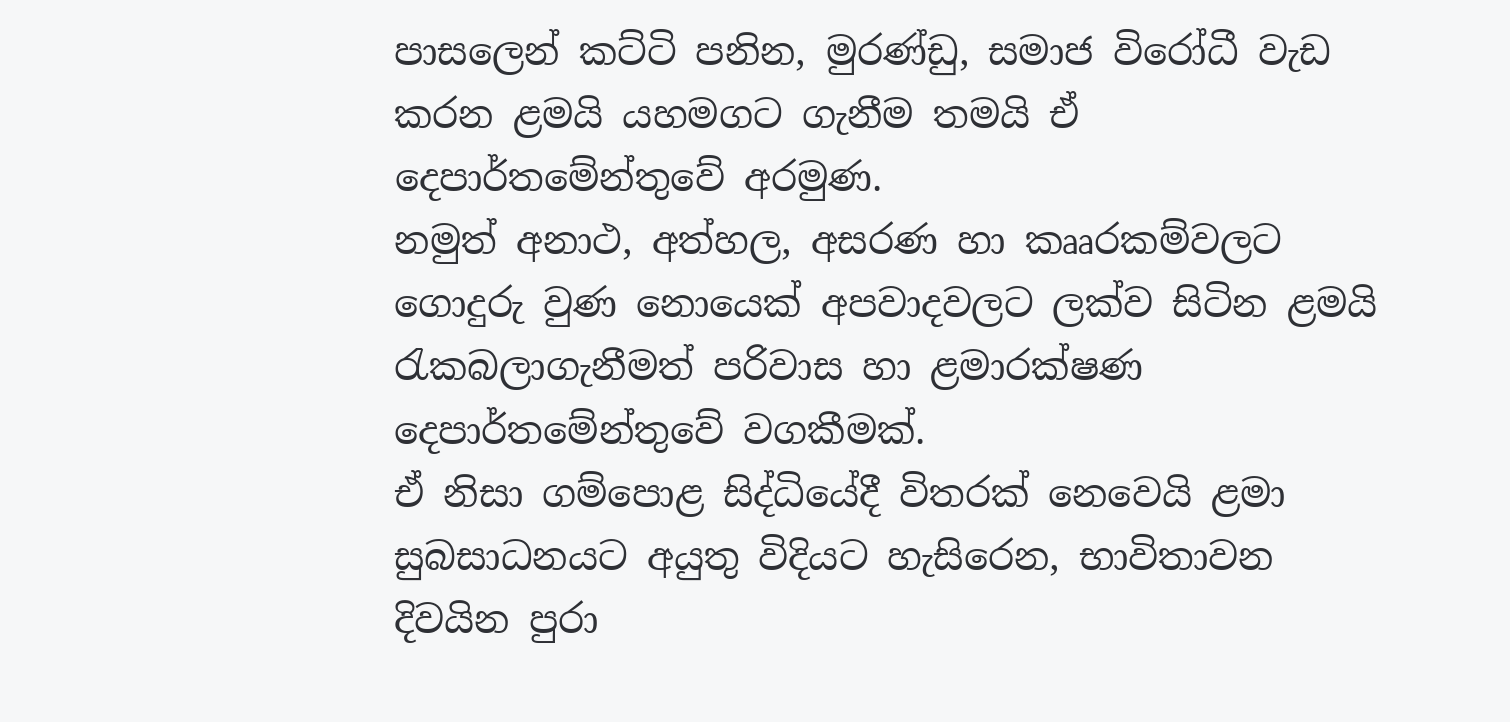පාසලෙන් කට්ටි පනින, මුරණ්ඩු, සමාජ විරෝධී වැඩ කරන ළමයි යහමගට ගැනීම තමයි ඒ දෙපාර්තමේන්තුවේ අරමුණ.
නමුත් අනාථ, අත්හල, අසරණ හා කෲරකම්වලට ගොදුරු වුණ නොයෙක් අපවාදවලට ලක්ව සිටින ළමයි රැකබලාගැනීමත් පරිවාස හා ළමාරක්ෂණ දෙපාර්තමේන්තුවේ වගකීමක්.
ඒ නිසා ගම්පොළ සිද්ධියේදී විතරක් නෙවෙයි ළමා සුබසාධනයට අයුතු විදියට හැසිරෙන, භාවිතාවන දිවයින පුරා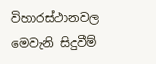විහාරස්ථානවල මෙවැනි සිදුවීම්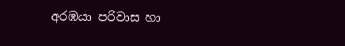අරඹයා පරිවාස හා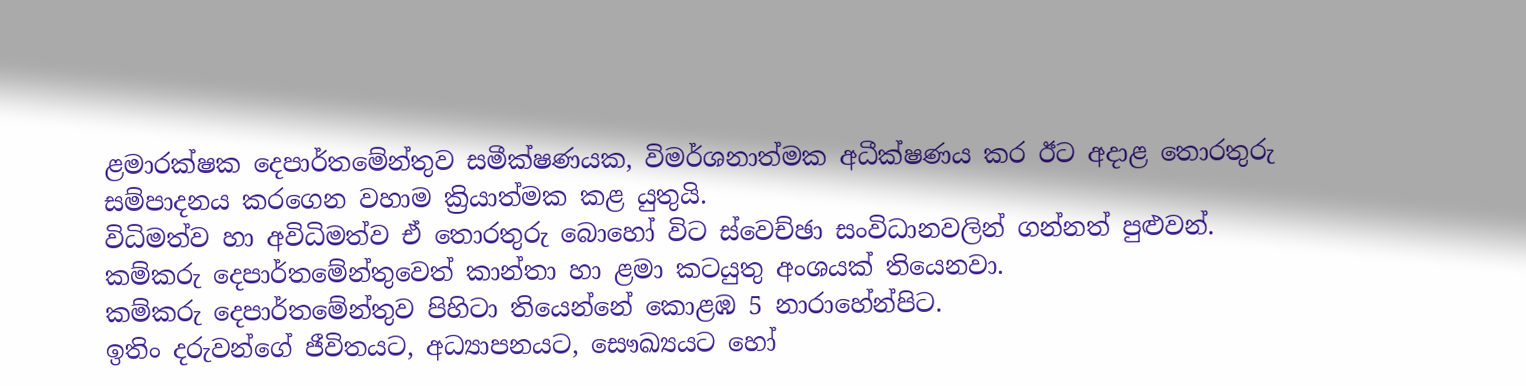ළමාරක්ෂක දෙපාර්තමේන්තුව සමීක්ෂණයක, විමර්ශනාත්මක අධීක්ෂණය කර ඊට අදාළ තොරතුරු සම්පාදනය කරගෙන වහාම ක්‍රියාත්මක කළ යුතුයි.
විධිමත්ව හා අවිධිමත්ව ඒ තොරතුරු බොහෝ විට ස්වෙච්ඡා සංවිධානවලින් ගන්නත් පුළුවන්.
කම්කරු දෙපාර්තමේන්තුවෙත් කාන්තා හා ළමා කටයුතු අංශයක් තියෙනවා.
කම්කරු දෙපාර්තමේන්තුව පිහිටා තියෙන්නේ කොළඹ 5 නාරාහේන්පිට.
ඉතිං දරුවන්ගේ ජීවිතයට, අධ්‍යාපනයට, සෞඛ්‍යයට හෝ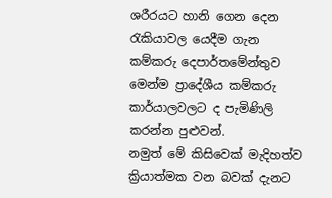ශරීරයට හානි ගෙන දෙන රැකියාවල යෙදීම ගැන කම්කරු දෙපාර්තමේන්තුව මෙන්ම ප්‍රාදේශීය කම්කරු කාර්යාලවලට ද පැමිණිලි කරන්න පුළුවන්.
නමුත් මේ කිසිවෙක් මැදිහත්ව ක්‍රියාත්මක වන බවක් දැනට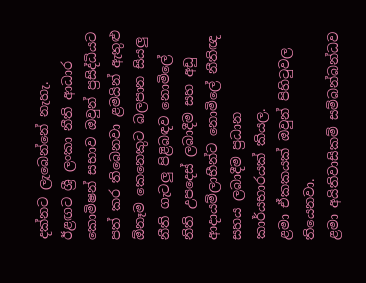දක්නට ලැබෙන්නේ නැහැ.
ඊළඟට ශ්‍රී ලංකා නීති ආධාර කොමිෂන් සභාව ඔවුන් ප්‍රසිද්ධියට පත් කර තිබෙනවා ළමයින් ඇතුළු ඕනෑම කෙනෙකුට බලපාන සියලු නීති ගැටලු පිළිබඳව නොමිලේ නිති උපදෙස් ලබාදීම සහ අඩු ආදායම්ලාභීන්ට නොමිලේ නීතිඥ සහය ලබාදීම ප්‍රධාන කාර්යභාරයක් කියල.
ළමා ඒකකයක් ඔවුන් පිහිටුවල තියෙනවා.
ළමා අයිතිවාසිකම් සම්බන්බන්ධව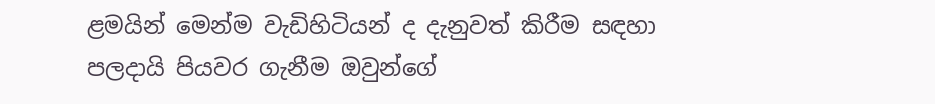ළමයින් මෙන්ම වැඩිහිටියන් ද දැනුවත් කිරීම සඳහා පලදායි පියවර ගැනීම ඔවුන්ගේ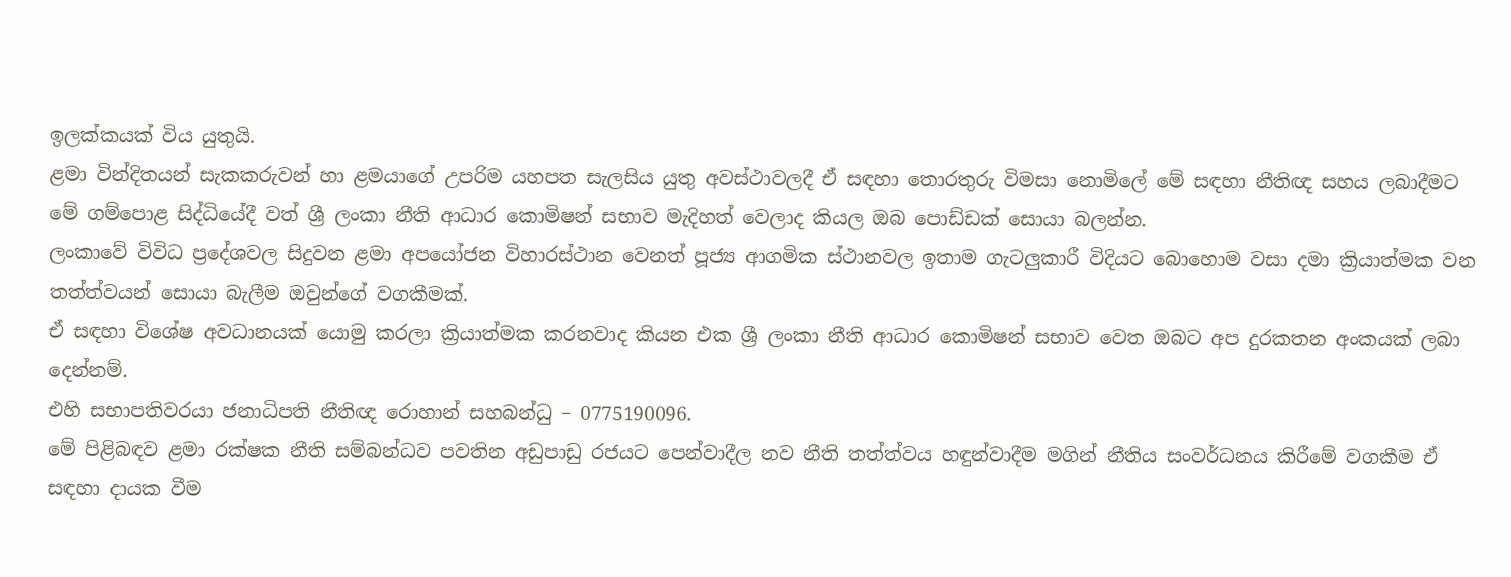ඉලක්කයක් විය යුතුයි.
ළමා වින්දිතයන් සැකකරුවන් හා ළමයාගේ උපරිම යහපත සැලසිය යුතු අවස්ථාවලදී ඒ සඳහා තොරතුරු විමසා නොමිලේ මේ සඳහා නීතිඥ සහය ලබාදීමට මේ ගම්පොළ සිද්ධියේදී වත් ශ්‍රී ලංකා නීති ආධාර කොමිෂන් සභාව මැදිහත් වෙලාද කියල ඔබ පොඩ්ඩක් සොයා බලන්න.
ලංකාවේ විවිධ ප්‍රදේශවල සිදුවන ළමා අපයෝජන විහාරස්ථාන වෙනත් පූජ්‍ය ආගමික ස්ථානවල ඉතාම ගැටලුකාරී විදියට බොහොම වසා දමා ක්‍රියාත්මක වන තත්ත්වයන් සොයා බැලීම ඔවුන්ගේ වගකීමක්.
ඒ සඳහා විශේෂ අවධානයක් යොමු කරලා ක්‍රියාත්මක කරනවාද කියන එක ශ්‍රී ලංකා නීති ආධාර කොමිෂන් සභාව වෙත ඔබට අප දුරකතන අංකයක් ලබා දෙන්නම්.
එහි සභාපතිවරයා ජනාධිපති නීතිඥ රොහාන් සහබන්ධු – 0775190096.
මේ පිළිබඳව ළමා රක්ෂක නීති සම්බන්ධව පවතින අඩුපාඩු රජයට පෙන්වාදීල නව නීති තත්ත්වය හඳුන්වාදීම මගින් නීතිය සංවර්ධනය කිරීමේ වගකීම ඒ සඳහා දායක වීම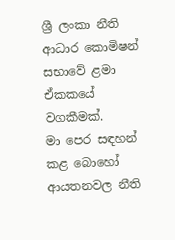ශ්‍රී ලංකා නීති ආධාර කොමිෂන් සභාවේ ළමා ඒකකයේ වගකීමක්.
මා පෙර සඳහන් කළ බොහෝ ආයතනවල නීති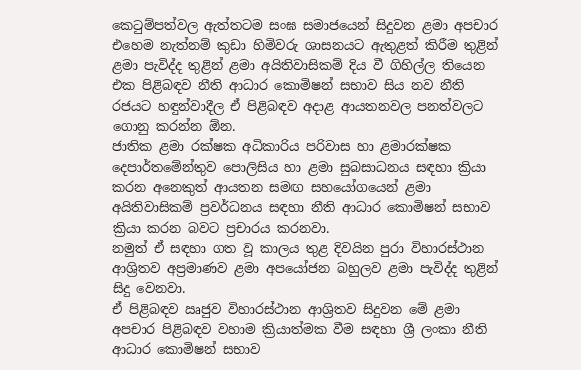කෙටුම්පත්වල ඇත්තටම සංඝ සමාජයෙන් සිදුවන ළමා අපචාර එහෙම නැත්නම් කුඩා හිමිවරු ශාසනයට ඇතුළත් කිරීම තුළින් ළමා පැවිද්ද තුළින් ළමා අයිතිවාසිකම් දිය වී ගිහිල්ල තියෙන එක පිළිබඳව නීති ආධාර කොමිෂන් සභාව සිය නව නීති රජයට හඳුන්වාදීල ඒ පිළිබඳව අදාළ ආයතනවල පනත්වලට ගොනු කරන්න ඕන.
ජාතික ළමා රක්ෂක අධිකාරිය පරිවාස හා ළමාරක්ෂක දෙපාර්තමේන්තුව පොලිසිය හා ළමා සුබසාධනය සඳහා ක්‍රියා කරන අනෙකුත් ආයතන සමඟ සහයෝගයෙන් ළමා අයිතිවාසිකම් ප්‍රවර්ධනය සඳහා නීති ආධාර කොමිෂන් සභාව ක්‍රියා කරන බවට ප්‍රචාරය කරනවා.
නමුත් ඒ සඳහා ගත වූ කාලය තුළ දිවයින පුරා විහාරස්ථාන ආශ්‍රිතව අප්‍රමාණව ළමා අපයෝජන බහුලව ළමා පැවිද්ද තුළින් සිදු වෙනවා.
ඒ පිළිබඳව ඍජුව විහාරස්ථාන ආශ්‍රිතව සිදුවන මේ ළමා අපචාර පිළිබඳව වහාම ක්‍රියාත්මක වීම සඳහා ශ්‍රී ලංකා නීති ආධාර කොමිෂන් සභාව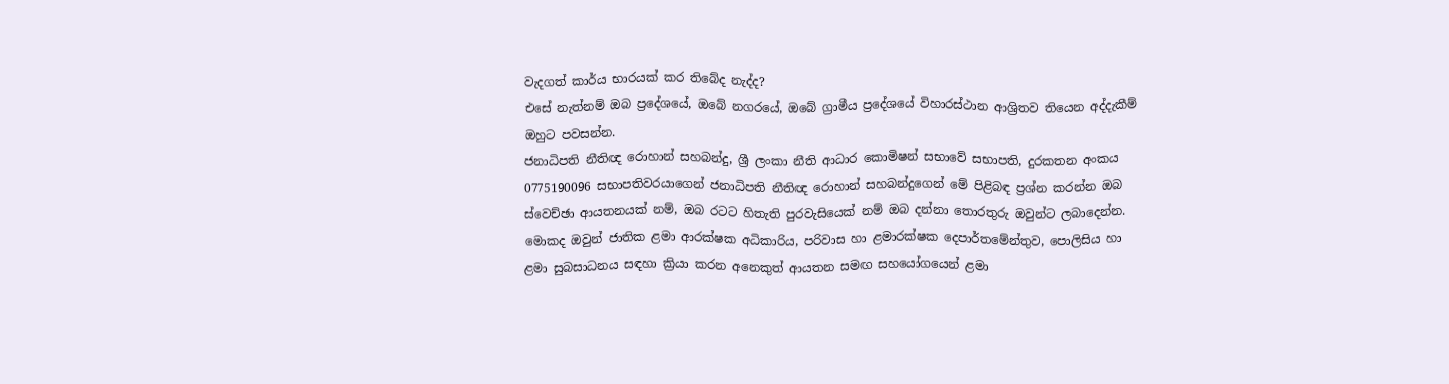වැදගත් කාර්ය භාරයක් කර තිබේද නැද්ද?
එසේ නැත්නම් ඔබ ප්‍රදේශයේ, ඔබේ නගරයේ, ඔබේ ග්‍රාමීය ප්‍රදේශයේ විහාරස්ථාන ආශ්‍රිතව තියෙන අද්දැකීම් ඔහුට පවසන්න.
ජනාධිපති නීතිඥ රොහාන් සහබන්දු, ශ්‍රී ලංකා නීති ආධාර කොමිෂන් සභාවේ සභාපති, දුරකතන අංකය 0775190096 සභාපතිවරයාගෙන් ජනාධිපති නීතිඥ රොහාන් සහබන්දුගෙන් මේ පිළිබඳ ප්‍රශ්න කරන්න ඔබ ස්වෙච්ඡා ආයතනයක් නම්, ඔබ රටට හිතැති පුරවැසියෙක් නම් ඔබ දන්නා තොරතුරු ඔවුන්ට ලබාදෙන්න.
මොකද ඔවුන් ජාතික ළමා ආරක්ෂක අධිකාරිය, පරිවාස හා ළමාරක්ෂක දෙපාර්තමේන්තුව, පොලිසිය හා ළමා සුබසාධනය සඳහා ක්‍රියා කරන අනෙකුත් ආයතන සමඟ සහයෝගයෙන් ළමා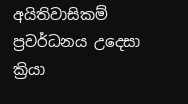අයිතිවාසිකම් ප්‍රවර්ධනය උදෙසා ක්‍රියා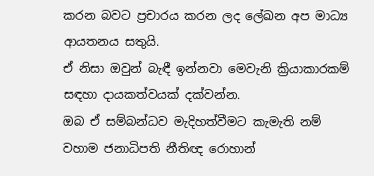කරන බවට ප්‍රචාරය කරන ලද ලේඛන අප මාධ්‍ය ආයතනය සතුයි.
ඒ නිසා ඔවුන් බැඳී ඉන්නවා මෙවැනි ක්‍රියාකාරකම් සඳහා දායකත්වයක් දක්වන්න.
ඔබ ඒ සම්බන්ධව මැදිහත්වීමට කැමැති නම් වහාම ජනාධිපති නීතිඥ රොහාන්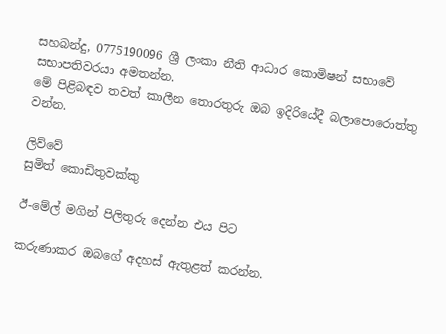සහබන්දු, 0775190096 ශ්‍රී ලංකා නීති ආධාර කොමිෂන් සභාවේ සභාපතිවරයා අමතන්න.
මේ පිළිබඳව තවත් කාලීන තොරතුරු ඔබ ඉදිරියේදී බලාපොරොත්තු වන්න.

ලිව්වේ
සුමිත් කොඩිතුවක්කු

ඊ-මේල් මගින් පිලිතුරු දෙන්න එය පිට

කරුණාකර ඔබගේ අදහස් ඇතුළත් කරන්න.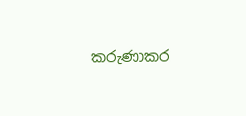කරුණාකර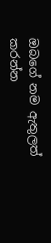ඔබගේ නම ඇතුලත් කරන්න